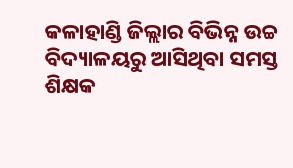କଳାହାଣ୍ଡି ଜିଲ୍ଲାର ବିଭିନ୍ନ ଉଚ୍ଚ ବିଦ୍ୟାଳୟରୁ ଆସିଥିବା ସମସ୍ତ ଶିକ୍ଷକ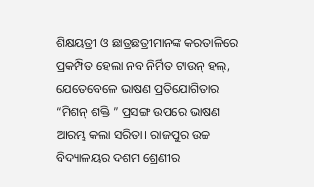ଶିକ୍ଷୟତ୍ରୀ ଓ ଛାତ୍ରଛତ୍ରୀମାନଙ୍କ କରତାଳିରେ ପ୍ରକମ୍ପିତ ହେଲା ନବ ନିର୍ମିତ ଟାଉନ୍ ହଲ୍, ଯେତେବେଳେ ଭାଷଣ ପ୍ରତିଯୋଗିତାର “ମିଶନ୍ ଶକ୍ତି ” ପ୍ରସଙ୍ଗ ଉପରେ ଭାଷଣ ଆରମ୍ଭ କଲା ସରିତା। ରାଜପୁର ଉଚ୍ଚ ବିଦ୍ୟାଳୟର ଦଶମ ଶ୍ରେଣୀର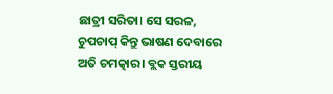ଛାତ୍ରୀ ସରିତା। ସେ ସରଳ, ଚୁପଚାପ୍ କିନ୍ତୁ ଭାଷଣ ଦେବାରେ ଅତି ଚମତ୍କାର। ବ୍ଲକ ସ୍ତରୀୟ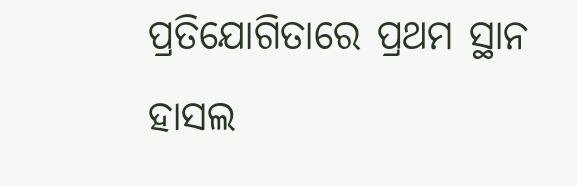ପ୍ରତିଯୋଗିତାରେ ପ୍ରଥମ ସ୍ଥାନ ହାସଲ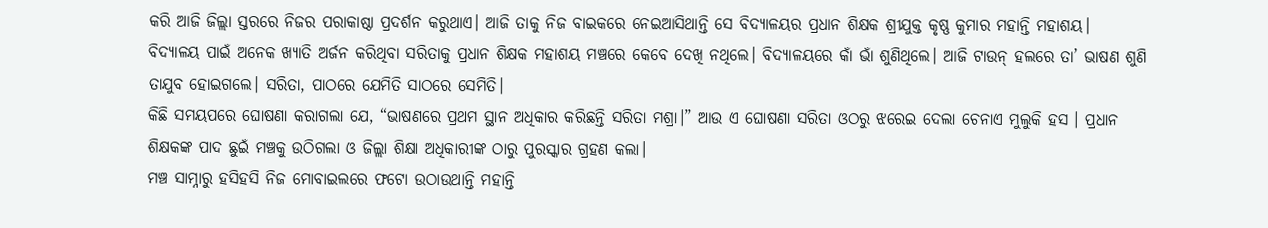କରି ଆଜି ଜିଲ୍ଲା ସ୍ତରରେ ନିଜର ପରାକାଷ୍ଠା ପ୍ରଦର୍ଶନ କରୁଥାଏ। ଆଜି ତାକୁ ନିଜ ବାଇକରେ ନେଇଆସିଥାନ୍ତି ସେ ବିଦ୍ୟାଳୟର ପ୍ରଧାନ ଶିକ୍ଷକ ଶ୍ରୀଯୁକ୍ତ କୃଷ୍ଣ କୁମାର ମହାନ୍ତି ମହାଶୟ।
ବିଦ୍ୟାଳୟ ପାଇଁ ଅନେକ ଖ୍ୟାତି ଅର୍ଜନ କରିଥିବା ସରିତାକୁ ପ୍ରଧାନ ଶିକ୍ଷକ ମହାଶୟ ମଞ୍ଚରେ କେବେ ଦେଖି ନଥିଲେ। ବିଦ୍ୟାଳୟରେ କାଁ ଭାଁ ଶୁଣିଥିଲେ। ଆଜି ଟାଉନ୍ ହଲରେ ତା’ ଭାଷଣ ଶୁଣି ତାଯୁବ ହୋଇଗଲେ। ସରିତା, ପାଠରେ ଯେମିତି ସାଠରେ ସେମିତି।
କିଛି ସମୟପରେ ଘୋଷଣା କରାଗଲା ଯେ, “ଭାଷଣରେ ପ୍ରଥମ ସ୍ଥାନ ଅଧିକାର କରିଛନ୍ତି ସରିତା ମଶ୍ରା।” ଆଉ ଏ ଘୋଷଣା ସରିତା ଓଠରୁ ଝରେଇ ଦେଲା ଚେନାଏ ମୁଲୁକି ହସ । ପ୍ରଧାନ ଶିକ୍ଷକଙ୍କ ପାଦ ଛୁଇଁ ମଞ୍ଚକୁ ଉଠିଗଲା ଓ ଜିଲ୍ଲା ଶିକ୍ଷା ଅଧିକାରୀଙ୍କ ଠାରୁ ପୁରସ୍କାର ଗ୍ରହଣ କଲା।
ମଞ୍ଚ ସାମ୍ନାରୁ ହସିହସି ନିଜ ମୋବାଇଲରେ ଫଟୋ ଉଠାଉଥାନ୍ତି ମହାନ୍ତି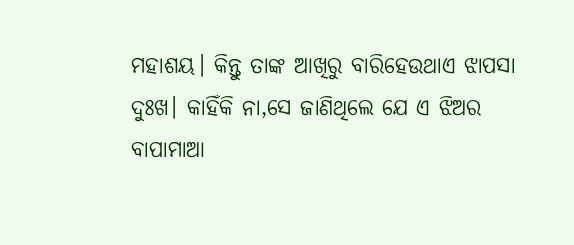ମହାଶୟ। କିନ୍ତୁ ତାଙ୍କ ଆଖିରୁ ବାରିହେଉଥାଏ ଝାପସା ଦୁଃଖ। କାହିଁକି ନା,ସେ ଜାଣିଥିଲେ ଯେ ଏ ଝିଅର ବାପାମାଆ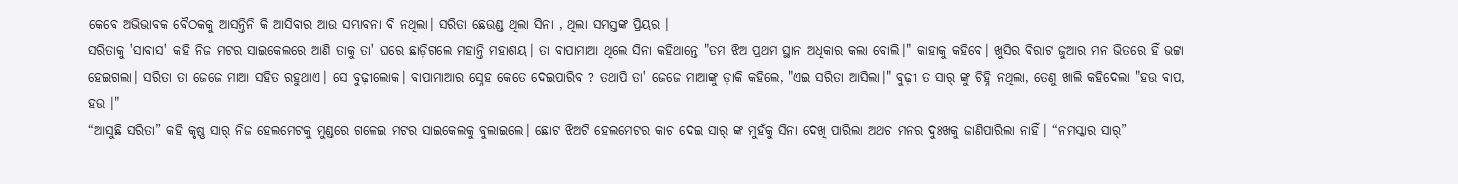କେବେ ଅଭିଭାବକ ବୈଠକକୁ ଆସନ୍ତିନି କି ଆସିବାର ଆଉ ସମ୍ଭାବନା ବି ନଥିଲା। ସରିତା ଛେଉଣ୍ଡ ଥିଲା ସିନା , ଥିଲା ସମସ୍ତଙ୍କ ପ୍ରିୟର ।
ସରିତାକୁ 'ସାବାସ' କହି ନିଜ ମଟର ସାଇକେଲରେ ଆଣି ତାକୁ ତା' ଘରେ ଛାଡ଼ିଗଲେ ମହାନ୍ତି ମହାଶୟ। ତା ବାପାମାଆ ଥିଲେ ସିନା କହିଥାନ୍ତେ "ତମ ଝିଅ ପ୍ରଥମ ସ୍ଥାନ ଅଧିକାର କଲା ବୋଲି।" କାହାକୁ କହିବେ। ଖୁସିର ବିରାଟ ଜୁଆର ମନ ଭିତରେ ହିଁ ଭଟ୍ଟା ହେଇଗଲା। ସରିତା ତା ଜେଜେ ମାଆ ସହିତ ରହୁଥାଏ। ସେ ବୁଢ଼ୀଲୋକ। ବାପାମାଆର ସ୍ନେହ କେତେ ଦେଇପାରିବ ? ତଥାପି ତା' ଜେଜେ ମାଆଙ୍କୁ ଡ଼ାକି କହିଲେ, "ଏଇ ସରିତା ଆସିଲା।" ବୁଢ଼ୀ ତ ସାର୍ ଙ୍କୁ ଚିହ୍ନି ନଥିଲା, ତେଣୁ ଖାଲି କହିଦେଲା "ହଉ ବାପ, ହଉ ।"
“ଆସୁଛି ସରିତା” କହି କୃଷ୍ଣ ସାର୍ ନିଜ ହେଲମେଟକୁ ମୁଣ୍ଡରେ ଗଳେଇ ମଟର ସାଇକେଲକୁ ବୁଲାଇଲେ। ଛୋଟ ଝିଅଟି ହେଲମେଟର କାଚ ଦେଇ ସାର୍ ଙ୍କ ମୁହଁକୁ ସିନା ଦେଖି ପାରିଲା ଅଥଚ ମନର ଦୁଃଖକୁ ଜାଣିପାରିଲା ନାହିଁ। “ନମସ୍କାର ସାର୍”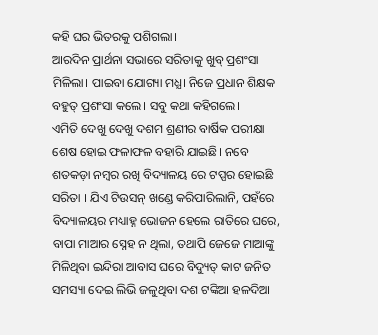କହି ଘର ଭିତରକୁ ପଶିଗଲା।
ଆରଦିନ ପ୍ରାର୍ଥନା ସଭାରେ ସରିତାକୁ ଖୁବ୍ ପ୍ରଶଂସା ମିଳିଲା। ପାଇବା ଯୋଗ୍ୟା ମଧ୍ଯ। ନିଜେ ପ୍ରଧାନ ଶିକ୍ଷକ ବହୁତ୍ ପ୍ରଶଂସା କଲେ। ସବୁ କଥା କହିଗଲେ।
ଏମିତି ଦେଖୁ ଦେଖୁ ଦଶମ ଶ୍ରଣୀର ବାର୍ଷିକ ପରୀକ୍ଷା ଶେଷ ହୋଇ ଫଳାଫଳ ବହାରି ଯାଇଛି। ନବେ ଶତକଡ଼ା ନମ୍ୱର ରଖି ବିଦ୍ୟାଳୟ ରେ ଟପ୍ପର ହୋଇଛି ସରିତା । ଯିଏ ଟିଉସନ୍ ଖଣ୍ଡେ କରିପାରିଲାନି, ପହଁରେ ବିଦ୍ୟାଳୟର ମଧ୍ୟାହ୍ନ ଭୋଜନ ହେଲେ ରାତିରେ ଘରେ, ବାପା ମାଆର ସ୍ନେହ ନ ଥିଲା, ତଥାପି ଜେଜେ ମାଆଙ୍କୁ ମିଳିଥିବା ଇନ୍ଦିରା ଆବାସ ଘରେ ବିଦ୍ୟୁତ୍ କାଟ ଜନିତ ସମସ୍ୟା ଦେଇ ଲିଭି ଜଳୁଥିବା ଦଶ ଟଙ୍କିଆ ହଳଦିଆ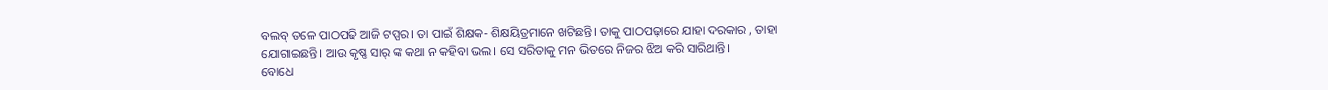ବଲବ୍ ତଳେ ପାଠପଢି ଆଜି ଟପ୍ପର। ତା ପାଇଁ ଶିକ୍ଷକ- ଶିକ୍ଷୟିତ୍ରମାନେ ଖଟିଛନ୍ତି। ତାକୁ ପାଠପଢ଼ାରେ ଯାହା ଦରକାର , ତାହା ଯୋଗାଇଛନ୍ତି। ଆଉ କୃଷ୍ଣ ସାର୍ ଙ୍କ କଥା ନ କହିବା ଭଲ। ସେ ସରିତାକୁ ମନ ଭିତରେ ନିଜର ଝିଅ କରି ସାରିଥାନ୍ତି।
ବୋଧେ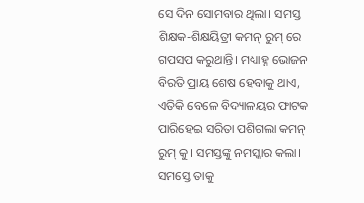ସେ ଦିନ ସୋମବାର ଥିଲା। ସମସ୍ତ ଶିକ୍ଷକ-ଶିକ୍ଷୟିତ୍ରୀ କମନ୍ ରୁମ୍ ରେ ଗପସପ କରୁଥାନ୍ତି। ମଧ୍ୟାହ୍ନ ଭୋଜନ ବିରତି ପ୍ରାୟ ଶେଷ ହେବାକୁ ଥାଏ, ଏତିକି ବେଳେ ବିଦ୍ୟାଳୟର ଫାଟକ ପାରିହେଇ ସରିତା ପଶିଗଲା କମନ୍ ରୁମ୍ କୁ। ସମସ୍ତଙ୍କୁ ନମସ୍କାର କଲା। ସମସ୍ତେ ତାକୁ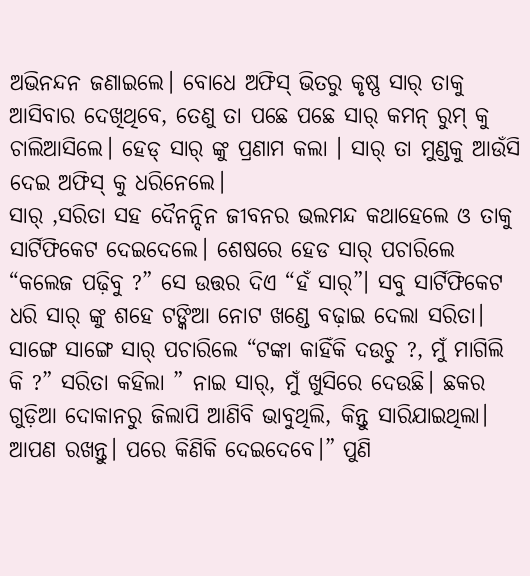ଅଭିନନ୍ଦନ ଜଣାଇଲେ। ବୋଧେ ଅଫିସ୍ ଭିତରୁ କୃଷ୍ଣ ସାର୍ ତାକୁ ଆସିବାର ଦେଖିଥିବେ, ତେଣୁ ତା ପଛେ ପଛେ ସାର୍ କମନ୍ ରୁମ୍ କୁ ଚାଲିଆସିଲେ। ହେଡ୍ ସାର୍ ଙ୍କୁ ପ୍ରଣାମ କଲା । ସାର୍ ତା ମୁଣ୍ଡକୁ ଆଉଁସି ଦେଇ ଅଫିସ୍ କୁ ଧରିନେଲେ।
ସାର୍ ,ସରିତା ସହ ଦୈନନ୍ଦିନ ଜୀବନର ଭଲମନ୍ଦ କଥାହେଲେ ଓ ତାକୁ ସାର୍ଟିଫିକେଟ ଦେଇଦେଲେ। ଶେଷରେ ହେଡ ସାର୍ ପଚାରିଲେ “କଲେଜ ପଢ଼ିବୁ ?” ସେ ଉତ୍ତର ଦିଏ “ହଁ ସାର୍”। ସବୁ ସାର୍ଟିଫିକେଟ ଧରି ସାର୍ ଙ୍କୁ ଶହେ ଟଙ୍କିଆ ନୋଟ ଖଣ୍ଡେ ବଢ଼ାଇ ଦେଲା ସରିତା। ସାଙ୍ଗେ ସାଙ୍ଗେ ସାର୍ ପଚାରିଲେ “ଟଙ୍କା କାହିଁକି ଦଉଚୁ ?, ମୁଁ ମାଗିଲି କି ?” ସରିତା କହିଲା ” ନାଇ ସାର୍, ମୁଁ ଖୁସିରେ ଦେଉଛି। ଛକର ଗୁଡ଼ିଆ ଦୋକାନରୁ ଜିଲାପି ଆଣିବି ଭାବୁଥିଲି, କିନ୍ତୁ ସାରିଯାଇଥିଲା। ଆପଣ ରଖନ୍ତୁ। ପରେ କିଣିକି ଦେଇଦେବେ।” ପୁଣି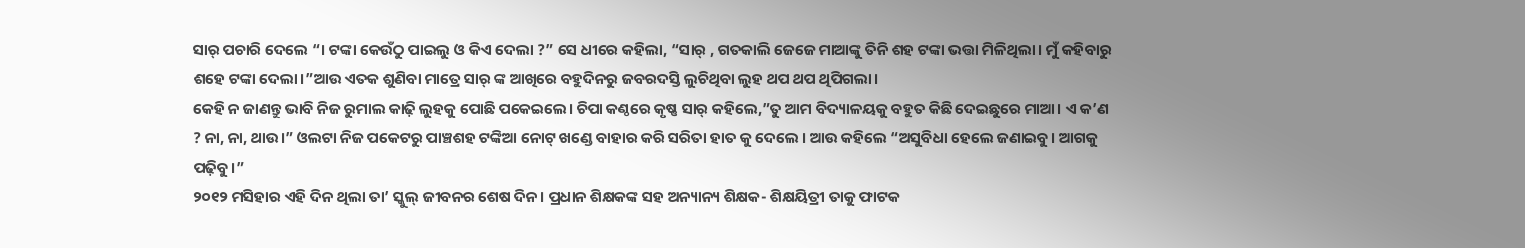ସାର୍ ପଚାରି ଦେଲେ “। ଟଙ୍କା କେଉଁଠୁ ପାଇଲୁ ଓ କିଏ ଦେଲା ?” ସେ ଧୀରେ କହିଲା, “ସାର୍ , ଗତକାଲି ଜେଜେ ମାଆଙ୍କୁ ତିନି ଶହ ଟଙ୍କା ଭତ୍ତା ମିଳିଥିଲା। ମୁଁ କହିବାରୁ ଶହେ ଟଙ୍କା ଦେଲା।”ଆଉ ଏତକ ଶୁଣିବା ମାତ୍ରେ ସାର୍ ଙ୍କ ଆଖିରେ ବହୁଦିନରୁ ଜବରଦସ୍ତି ଲୁଚିଥିବା ଲୁହ ଥପ ଥପ ଥିପିଗଲା।
କେହି ନ ଜାଣନ୍ତୁ ଭାବି ନିଜ ରୁମାଲ କାଢ଼ି ଲୁହକୁ ପୋଛି ପକେଇଲେ। ଚିପା କଣ୍ଠରେ କୃଷ୍ଣ ସାର୍ କହିଲେ,”ତୁ ଆମ ବିଦ୍ୟାଳୟକୁ ବହୁତ କିଛି ଦେଇଛୁରେ ମାଆ। ଏ କ’ଣ ? ନା, ନା, ଥାଉ।” ଓଲଟା ନିଜ ପକେଟରୁ ପାଞ୍ଚଶହ ଟଙ୍କିଆ ନୋଟ୍ ଖଣ୍ଡେ ବାହାର କରି ସରିତା ହାତ କୁ ଦେଲେ । ଆଉ କହିଲେ “ଅସୁବିଧା ହେଲେ ଜଣାଇବୁ। ଆଗକୁ ପଢ଼ିବୁ।”
୨୦୧୨ ମସିହାର ଏହି ଦିନ ଥିଲା ତା’ ସ୍କୁଲ୍ ଜୀବନର ଶେଷ ଦିନ। ପ୍ରଧାନ ଶିକ୍ଷକଙ୍କ ସହ ଅନ୍ୟାନ୍ୟ ଶିକ୍ଷକ- ଶିକ୍ଷୟିତ୍ରୀ ତାକୁ ଫାଟକ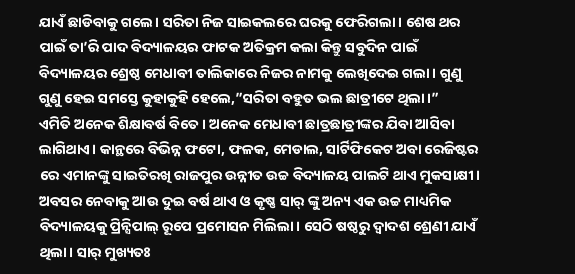ଯାଏଁ ଛାଡିବାକୁ ଗଲେ। ସରିତା ନିଜ ସାଇକଲରେ ଘରକୁ ଫେରିଗଲା। ଶେଷ ଥର ପାଇଁ ତା’ରି ପାଦ ବିଦ୍ୟାଳୟର ଫାଟକ ଅତିକ୍ରମ କଲା କିନ୍ତୁ ସବୁଦିନ ପାଇଁ ବିଦ୍ୟାଳୟର ଶ୍ରେଷ୍ଠ ମେଧାବୀ ତାଲିକାରେ ନିଜର ନାମକୁ ଲେଖିଦେଇ ଗଲା। ଗୁଣୁ ଗୁଣୁ ହେଇ ସମସ୍ତେ କୁହାକୁହି ହେଲେ,”ସରିତା ବହୁତ ଭଲ ଛାତ୍ରୀଟେ ଥିଲା।”
ଏମିତି ଅନେକ ଶିକ୍ଷାବର୍ଷ ବିତେ । ଅନେକ ମେଧାବୀ ଛାତ୍ରଛାତ୍ରୀଙ୍କର ଯିବା ଆସିବା ଲାଗିଥାଏ। କାନ୍ଥରେ ବିଭିନ୍ନ ଫଟୋ, ଫଳକ, ମେଡାଲ, ସାର୍ଟିଫିକେଟ ଅବା ରେଜିଷ୍ଟର ରେ ଏମାନଙ୍କୁ ସାଇତିରଖି ରାଜପୁର ଉନ୍ନୀତ ଉଚ୍ଚ ବିଦ୍ୟାଳୟ ପାଲଟି ଥାଏ ମୁକସାକ୍ଷୀ।
ଅବସର ନେବାକୁ ଆଉ ଦୁଇ ବର୍ଷ ଥାଏ ଓ କୃଷ୍ଣ ସାର୍ ଙ୍କୁ ଅନ୍ୟ ଏକ ଉଚ୍ଚ ମାଧ୍ୟମିକ ବିଦ୍ୟାଳୟକୁ ପ୍ରିନ୍ସିପାଲ୍ ରୂପେ ପ୍ରମୋସନ ମିଲିଲା। ସେଠି ଷଷ୍ଠରୁ ଦ୍ୱାଦଶ ଶ୍ରେଣୀ ଯାଏଁ ଥିଲା। ସାର୍ ମୁଖ୍ୟତଃ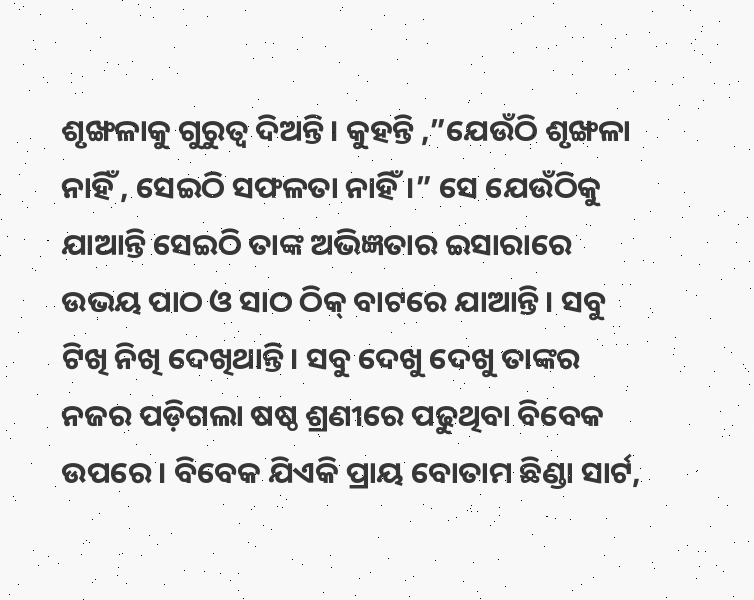ଶୃଙ୍ଖଳାକୁ ଗୁରୁତ୍ବ ଦିଅନ୍ତି। କୁହନ୍ତି ,”ଯେଉଁଠି ଶୃଙ୍ଖଳା ନାହିଁ , ସେଇଠି ସଫଳତା ନାହିଁ।” ସେ ଯେଉଁଠିକୁ ଯାଆନ୍ତି ସେଇଠି ତାଙ୍କ ଅଭିଜ୍ଞତାର ଇସାରାରେ ଉଭୟ ପାଠ ଓ ସାଠ ଠିକ୍ ବାଟରେ ଯାଆନ୍ତି। ସବୁ ଟିଖି ନିଖି ଦେଖିଥାନ୍ତି। ସବୁ ଦେଖୁ ଦେଖୁ ତାଙ୍କର ନଜର ପଡ଼ିଗଲା ଷଷ୍ଠ ଶ୍ରଣୀରେ ପଢୁଥିବା ବିବେକ ଉପରେ। ବିବେକ ଯିଏକି ପ୍ରାୟ ବୋତାମ ଛିଣ୍ଡା ସାର୍ଟ,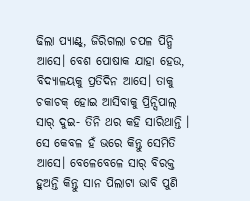ଢିଲା ପ୍ୟାଣ୍ଟ୍, ଜିରିଗଲା ଚପଳ ପିନ୍ଧି ଆସେ। ବେଶ ପୋଷାକ ଯାହା ହେଉ, ବିଦ୍ୟାଳୟକୁ ପ୍ରତିଦିନ ଆସେ। ତାକୁ ଚକାଚକ୍ ହୋଇ ଆସିବାକୁ ପ୍ରିନ୍ସିପାଲ୍ ସାର୍ ଦୁଇ- ତିନି ଥର କହି ସାରିଥାନ୍ତି । ସେ କେବଳ ହଁ ଭରେ କିନ୍ତୁ ସେମିତି ଆସେ। ବେଳେବେଳେ ସାର୍ ବିରକ୍ତ ହୁଅନ୍ତି କିନ୍ତୁ ସାନ ପିଲାଟା ଭାବି ପୁଣି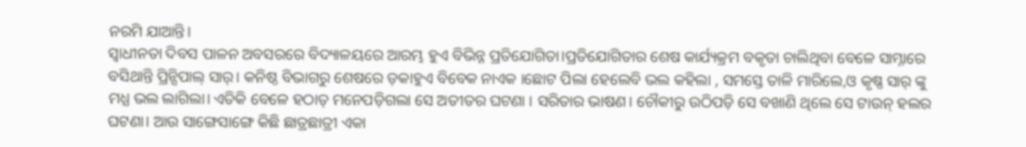ନରମି ଯାଆନ୍ତି।
ସ୍ୱାଧୀନତା ଦିବସ ପାଳନ ଅବସରରେ ବିଦ୍ୟାଳୟରେ ଆରମ୍ଭ ହୁଏ ବିଭିନ୍ନ ପ୍ରତିଯୋଗିତା।ପ୍ରତିଯୋଗିତାର ଶେଷ କାର୍ଯ୍ୟକ୍ରମ ବକୃତା ଚାଲିଥିବା ବେଳେ ସାମ୍ନାରେ ବସିଥାନ୍ତି ପ୍ରିନ୍ସିପାଲ୍ ସାର୍। କନିଷ୍ଠ ବିଭାଗରୁ ଶେଷରେ ଡ଼କାହୁଏ ବିବେକ ନାଏକ ।ଛୋଟ ପିଲା ହେଲେବି ଭଲ କହିଲା , ସମସ୍ତେ ତାଳି ମାରିଲେ,ଓ କୃଷ୍ଣ ସାର୍ ଙ୍କୁ ମଧ୍ଯ ଭଲ ଲାଗିଲା। ଏତିକି ବେଳେ ହଠାତ୍ ମନେପଡ଼ିଗଲା ସେ ଅତୀତର ଘଟଣା । ସରିତାର ଭାଷଣ। ଚୌକୀରୁ ଉଠିପଡ଼ି ସେ ବଖାଣି ଥିଲେ ସେ ଟାଉନ୍ ହଲର ଘଟଣା। ଆଉ ସାଙ୍ଗେସାଙ୍ଗେ କିଛି ଛାତ୍ରଛାତ୍ରୀ ଏକା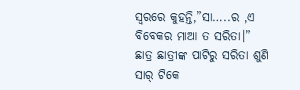ସ୍ଵରରେ କୁହନ୍ତି,”ସା…..ର ,ଏ ବିବେକର ମାଆ ତ ସରିତା।” ଛାତ୍ର ଛାତ୍ରୀଙ୍କ ପାଟିରୁ ସରିତା ଶୁଣି ସାର୍ ଟିକେ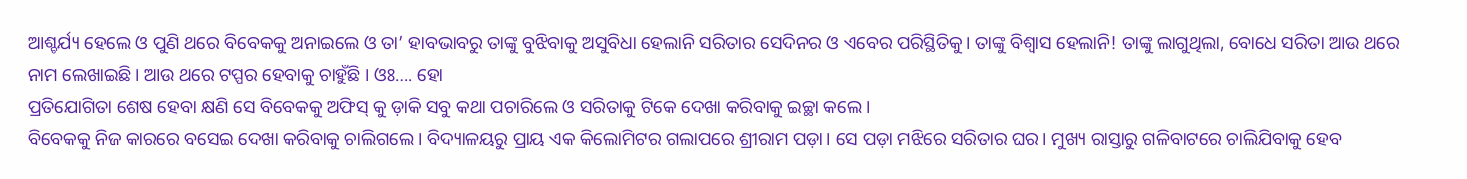ଆଶ୍ଚର୍ଯ୍ୟ ହେଲେ ଓ ପୁଣି ଥରେ ବିବେକକୁ ଅନାଇଲେ ଓ ତା’ ହାବଭାବରୁ ତାଙ୍କୁ ବୁଝିବାକୁ ଅସୁବିଧା ହେଲାନି ସରିତାର ସେଦିନର ଓ ଏବେର ପରିସ୍ଥିତିକୁ। ତାଙ୍କୁ ବିଶ୍ବାସ ହେଲାନି! ତାଙ୍କୁ ଲାଗୁଥିଲା, ବୋଧେ ସରିତା ଆଉ ଥରେ ନାମ ଲେଖାଇଛି। ଆଉ ଥରେ ଟପ୍ପର ହେବାକୁ ଚାହୁଁଛି । ଓଃ…. ହୋ
ପ୍ରତିଯୋଗିତା ଶେଷ ହେବା କ୍ଷଣି ସେ ବିବେକକୁ ଅଫିସ୍ କୁ ଡ଼ାକି ସବୁ କଥା ପଚାରିଲେ ଓ ସରିତାକୁ ଟିକେ ଦେଖା କରିବାକୁ ଇଚ୍ଛା କଲେ।
ବିବେକକୁ ନିଜ କାରରେ ବସେଇ ଦେଖା କରିବାକୁ ଚାଲିଗଲେ। ବିଦ୍ୟାଳୟରୁ ପ୍ରାୟ ଏକ କିଲୋମିଟର ଗଲାପରେ ଶ୍ରୀରାମ ପଡ଼ା। ସେ ପଡ଼ା ମଝିରେ ସରିତାର ଘର। ମୁଖ୍ୟ ରାସ୍ତାରୁ ଗଳିବାଟରେ ଚାଲିଯିବାକୁ ହେବ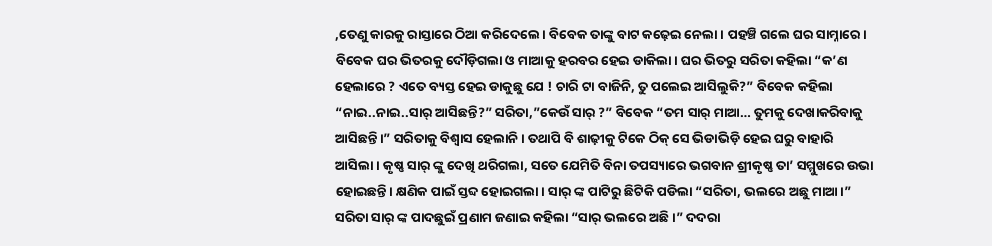,ତେଣୁ କାରକୁ ରାସ୍ତାରେ ଠିଆ କରିଦେଲେ। ବିବେକ ତାଙ୍କୁ ବାଟ କଢ଼େଇ ନେଲା। ପହଞ୍ଚି ଗଲେ ଘର ସାମ୍ନାରେ। ବିବେକ ଘର ଭିତରକୁ ଦୌଡ଼ିଗଲା ଓ ମାଆକୁ ହରବର ହେଇ ଡାକିଲା। ଘର ଭିତରୁ ସରିତା କହିଲା “କ’ଣ ହେଲାରେ ? ଏତେ ବ୍ୟସ୍ତ ହେଇ ଡାକୁଛୁ ଯେ ! ଚାରି ଟା ବାଜିନି, ତୁ ପଲେଇ ଆସିଲୁକି?” ବିବେକ କହିଲା “ନାଇ..ନାଇ..ସାର୍ ଆସିଛନ୍ତି?” ସରିତା,”କେଉଁ ସାର୍ ?” ବିବେକ “ତମ ସାର୍ ମାଆ… ତୁମକୁ ଦେଖାକରିବାକୁ ଆସିଛନ୍ତି।” ସରିତାକୁ ବିଶ୍ବାସ ହେଲାନି। ତଥାପି ବି ଶାଢ଼ୀକୁ ଟିକେ ଠିକ୍ ସେ ଭିଡାଭିଡ଼ି ହେଇ ଘରୁ ବାହାରି ଆସିଲା। କୃଷ୍ଣ ସାର୍ ଙ୍କୁ ଦେଖି ଥରିଗଲା, ସତେ ଯେମିତି ବିନା ତପସ୍ୟାରେ ଭଗବାନ ଶ୍ରୀକୃଷ୍ଣ ତା’ ସମ୍ମୁଖରେ ଉଭା ହୋଇଛନ୍ତି। କ୍ଷଣିକ ପାଇଁ ସ୍ତବ୍ଦ ହୋଇଗଲା। ସାର୍ ଙ୍କ ପାଟିରୁ ଛିଟିକି ପଡିଲା “ସରିତା, ଭଲରେ ଅଛୁ ମାଆ।” ସରିତା ସାର୍ ଙ୍କ ପାଦଛୁଇଁ ପ୍ରଣାମ ଜଣାଇ କହିଲା “ସାର୍ ଭଲରେ ଅଛି।” ଦଦରା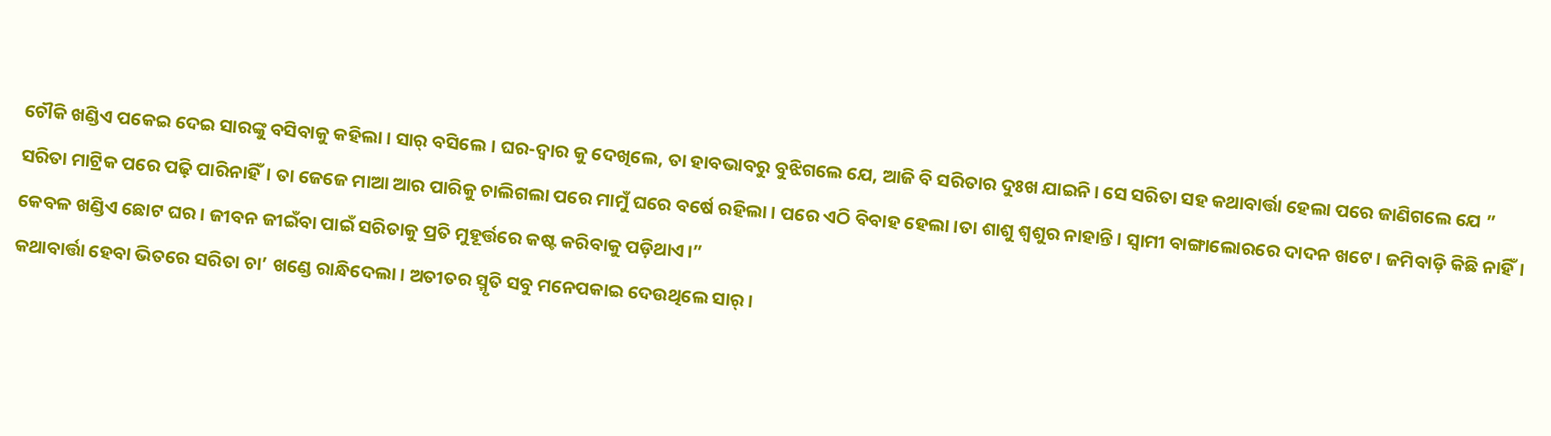ଚୌକି ଖଣ୍ଡିଏ ପକେଇ ଦେଇ ସାରଙ୍କୁ ବସିବାକୁ କହିଲା। ସାର୍ ବସିଲେ। ଘର-ଦ୍ୱାର କୁ ଦେଖିଲେ, ତା ହାବଭାବରୁ ବୁଝିଗଲେ ଯେ, ଆଜି ବି ସରିତାର ଦୁଃଖ ଯାଇନି। ସେ ସରିତା ସହ କଥାବାର୍ତ୍ତା ହେଲା ପରେ ଜାଣିଗଲେ ଯେ ” ସରିତା ମାଟ୍ରିକ ପରେ ପଢ଼ି ପାରିନାହିଁ। ତା ଜେଜେ ମାଆ ଆର ପାରିକୁ ଚାଲିଗଲା ପରେ ମାମୁଁ ଘରେ ବର୍ଷେ ରହିଲା। ପରେ ଏଠି ବିବାହ ହେଲା।ତା ଶାଶୁ ଶ୍ୱଶୁର ନାହାନ୍ତି। ସ୍ବାମୀ ବାଙ୍ଗାଲୋରରେ ଦାଦନ ଖଟେ। ଜମିବାଡ଼ି କିଛି ନାହିଁ। କେବଳ ଖଣ୍ଡିଏ ଛୋଟ ଘର। ଜୀବନ ଜୀଇଁବା ପାଇଁ ସରିତାକୁ ପ୍ରତି ମୁହୂର୍ତ୍ତରେ କଷ୍ଟ କରିବାକୁ ପଡ଼ିଥାଏ।”
କଥାବାର୍ତ୍ତା ହେବା ଭିତରେ ସରିତା ଚା’ ଖଣ୍ଡେ ରାନ୍ଧିଦେଲା। ଅତୀତର ସ୍ମୃତି ସବୁ ମନେପକାଇ ଦେଉଥିଲେ ସାର୍।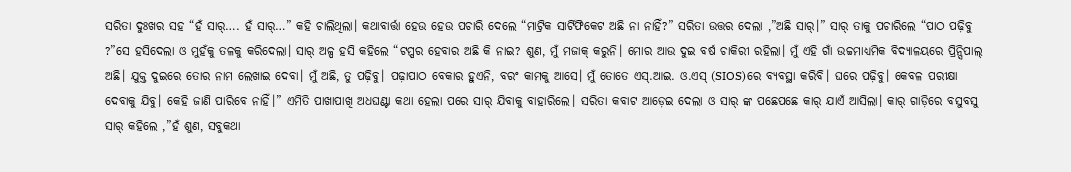ସରିତା ଦୁଃଖର ସହ “ହଁ ସାର୍…. ହଁ ସାର୍…” କହି ଚାଲିଥିଲା। କଥାବାର୍ତ୍ତା ହେଉ ହେଉ ପଚାରି ଦେଲେ “ମାଟ୍ରିକ ସାର୍ଟିଫିକେଟ ଅଛି ନା ନାହିଁ?” ସରିତା ଉତ୍ତର ଦେଲା ,”ଅଛି ସାର୍।” ସାର୍ ତାକୁ ପଚାରିଲେ “ପାଠ ପଢ଼ିବୁ ?”ସେ ହସିଦେଲା ଓ ମୁହଁକୁ ତଳକୁ କରିଦେଲା। ସାର୍ ଅଳ୍ପ ହସି କହିଲେ “ଟପ୍ପର ହେବାର ଅଛି କି ନାଇ? ଶୁଣ, ମୁଁ ମଜାକ୍ କରୁନି। ମୋର ଆଉ ଦୁଇ ବର୍ଷ ଚାକିରୀ ରହିଲା। ମୁଁ ଏହି ଗାଁ ଉଚ୍ଚମାଧ୍ୟମିକ ବିଦ୍ୟାଳୟରେ ପ୍ରିନ୍ସିପାଲ୍ ଅଛି। ଯୁକ୍ତ ଦୁଇରେ ତୋର ନାମ ଲେଖାଇ ଦେବା। ମୁଁ ଅଛି, ତୁ ପଢ଼ିବୁ। ପଢ଼ାପାଠ ବେକାର ହୁଏନି, ବରଂ କାମକୁ ଆସେ। ମୁଁ ତୋତେ ଏସ୍.ଆଇ. ଓ.ଏସ୍ (SIOS)ରେ ବ୍ୟବସ୍ଥା କରିବି। ଘରେ ପଢ଼ିବୁ। କେବଳ ପରୀକ୍ଷା ଦେବାକୁ ଯିବୁ। କେହି ଜାଣି ପାରିବେ ନାହିଁ।” ଏମିତି ପାଖାପାଖି ଅଧଘଣ୍ଟା କଥା ହେଲା ପରେ ସାର୍ ଯିବାକୁ ବାହାରିଲେ। ସରିତା କବାଟ ଆଡ଼େଇ ଦେଲା ଓ ସାର୍ ଙ୍କ ପଛେପଛେ କାର୍ ଯାଏଁ ଆସିଲା। କାର୍ ଗାଡ଼ିରେ ବସୁବସୁ ସାର୍ କହିଲେ ,”ହଁ ଶୁଣ, ସବୁକଥା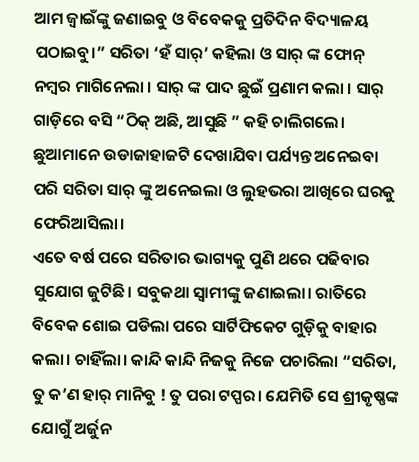ଆମ ଜ୍ବାଇଁଙ୍କୁ ଜଣାଇବୁ ଓ ବିବେକକୁ ପ୍ରତିଦିନ ବିଦ୍ୟାଳୟ ପଠାଇବୁ।” ସରିତା ‘ହଁ ସାର୍’ କହିଲା ଓ ସାର୍ ଙ୍କ ଫୋନ୍ ନମ୍ବର ମାଗିନେଲା । ସାର୍ ଙ୍କ ପାଦ ଛୁଇଁ ପ୍ରଣାମ କଲା । ସାର୍ ଗାଡ଼ିରେ ବସି “ଠିକ୍ ଅଛି, ଆସୁଛି ” କହି ଚାଲିଗଲେ। ଛୁଆମାନେ ଉଡାଜାହାଜଟି ଦେଖାଯିବା ପର୍ଯ୍ୟନ୍ତ ଅନେଇବା ପରି ସରିତା ସାର୍ ଙ୍କୁ ଅନେଇଲା ଓ ଲୁହଭରା ଆଖିରେ ଘରକୁ ଫେରିଆସିଲା।
ଏତେ ବର୍ଷ ପରେ ସରିତାର ଭାଗ୍ୟକୁ ପୁଣି ଥରେ ପଢିବାର ସୁଯୋଗ ଜୁଟିଛି। ସବୁକଥା ସ୍ବାମୀଙ୍କୁ ଜଣାଇଲା। ରାତିରେ ବିବେକ ଶୋଇ ପଡିଲା ପରେ ସାର୍ଟିଫିକେଟ ଗୁଡ଼ିକୁ ବାହାର କଲା। ଚାହିଁଲା। କାନ୍ଦି କାନ୍ଦି ନିଜକୁ ନିଜେ ପଚାରିଲା “ସରିତା, ତୁ କ’ଣ ହାର୍ ମାନିବୁ ! ତୁ ପରା ଟପ୍ପର। ଯେମିତି ସେ ଶ୍ରୀକୃଷ୍ଣଙ୍କ ଯୋଗୁଁ ଅର୍ଜୁନ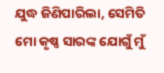ଯୁଦ୍ଧ ଜିଣିପାରିଲା, ସେମିତି ମୋ କୃଷ୍ଣ ସାରଙ୍କ ଯୋଗୁଁ ମୁଁ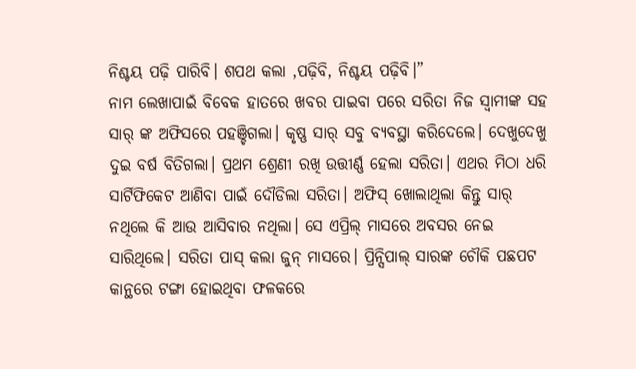ନିଶ୍ଚୟ ପଢ଼ି ପାରିବି। ଶପଥ କଲା ,ପଢ଼ିବି, ନିଶ୍ଚୟ ପଢ଼ିବି।”
ନାମ ଲେଖାପାଇଁ ବିବେକ ହାତରେ ଖବର ପାଇବା ପରେ ସରିତା ନିଜ ସ୍ଵାମୀଙ୍କ ସହ ସାର୍ ଙ୍କ ଅଫିସରେ ପହଞ୍ଚିଗଲା। କୃଷ୍ଣ ସାର୍ ସବୁ ବ୍ୟବସ୍ଥା କରିଦେଲେ। ଦେଖୁଦେଖୁ ଦୁଇ ବର୍ଷ ବିତିଗଲା। ପ୍ରଥମ ଶ୍ରେଣୀ ରଖି ଉତ୍ତୀର୍ଣ୍ଣ ହେଲା ସରିତା। ଏଥର ମିଠା ଧରି ସାର୍ଟିଫିକେଟ ଆଣିବା ପାଇଁ ଦୌଡିଲା ସରିତା। ଅଫିସ୍ ଖୋଲାଥିଲା କିନ୍ତୁ ସାର୍ ନଥିଲେ କି ଆଉ ଆସିବାର ନଥିଲା। ସେ ଏପ୍ରିଲ୍ ମାସରେ ଅବସର ନେଇ ସାରିଥିଲେ। ସରିତା ପାସ୍ କଲା ଜୁନ୍ ମାସରେ। ପ୍ରିନ୍ସିପାଲ୍ ସାରଙ୍କ ଚୌକି ପଛପଟ କାନ୍ଥରେ ଟଙ୍ଗା ହୋଇଥିବା ଫଳକରେ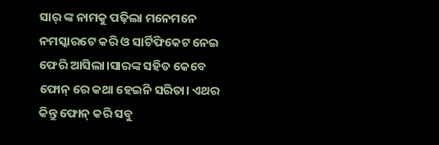ସାର୍ ଙ୍କ ନାମକୁ ପଢ଼ିଲା ମନେମନେ ନମସ୍କାରଟେ କରି ଓ ସାର୍ଟିଫିକେଟ ନେଇ ଫେରି ଆସିଲା।ସାରଙ୍କ ସହିତ କେବେ ଫୋନ୍ ରେ କଥା ହେଇନି ସରିତା। ଏଥର କିନ୍ତୁ ଫୋନ୍ କରି ସବୁ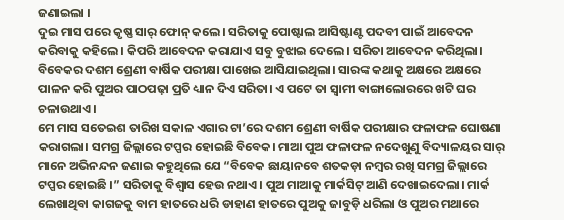ଜଣାଇଲା ।
ଦୁଇ ମାସ ପରେ କୃଷ୍ଣ ସାର୍ ଫୋନ୍ କଲେ। ସରିତାକୁ ପୋଷ୍ଟାଲ ଆସିଷ୍ଟାଣ୍ଟ ପଦବୀ ପାଇଁ ଆବେଦନ କରିବାକୁ କହିଲେ। କିପରି ଆବେଦନ କରାଯାଏ ସବୁ ବୁଝାଇ ଦେଲେ। ସରିତା ଆବେଦନ କରିଥିଲା।
ବିବେକର ଦଶମ ଶ୍ରେଣୀ ବାର୍ଷିକ ପରୀକ୍ଷା ପାଖେଇ ଆସିଯାଇଥିଲା। ସାରଙ୍କ କଥାକୁ ଅକ୍ଷରେ ଅକ୍ଷରେ ପାଳନ କରି ପୁଅର ପାଠପଢ଼ା ପ୍ରତି ଧ୍ୟାନ ଦିଏ ସରିତା। ଏ ପଟେ ତା ସ୍ଵାମୀ ବାଙ୍ଗାଲୋରରେ ଖଟି ଘର ଚଳାଉଥାଏ।
ମେ ମାସ ସତେଇଶ ତାରିଖ ସକାଳ ଏଗାର ଟା’ରେ ଦଶମ ଶ୍ରେଣୀ ବାର୍ଷିକ ପରୀକ୍ଷାର ଫଳାଫଳ ଘୋଷଣା କରାଗଲା। ସମଗ୍ର ଜିଲ୍ଲାରେ ଟପ୍ପର ହୋଇଛି ବିବେକ। ମାଆ ପୁଅ ଫଳାଫଳ ନଦେଖୁଣୁ ବିଦ୍ୟାଳୟର ସାର୍ ମାନେ ଅଭିନନ୍ଦନ ଜଣାଇ କହୁଥିଲେ ଯେ “ବିବେକ ଛାୟାନବେ ଶତକଡ଼ା ନମ୍ବର ରଖି ସମଗ୍ର ଜିଲ୍ଲାରେ ଟପ୍ପର ହୋଇଛି ।” ସରିତାକୁ ବିଶ୍ବାସ ହେଉ ନଥାଏ। ପୁଅ ମାଆକୁ ମାର୍କସିଟ୍ ଆଣି ଦେଖାଇଦେଲା। ମାର୍କ ଲେଖାଥିବା କାଗଜକୁ ବାମ ହାତରେ ଧରି ଡାହାଣ ହାତରେ ପୁଅକୁ ଜାବୁଡ଼ି ଧରିଲା ଓ ପୁଅର ମଥାରେ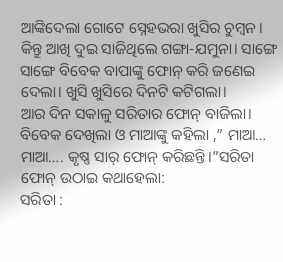ଆଙ୍କିଦେଲା ଗୋଟେ ସ୍ନେହଭରା ଖୁସିର ଚୁମ୍ବନ। କିନ୍ତୁ ଆଖି ଦୁଇ ସାଜିଥିଲେ ଗଙ୍ଗା-ଯମୁନା। ସାଙ୍ଗେ ସାଙ୍ଗେ ବିବେକ ବାପାଙ୍କୁ ଫୋନ୍ କରି ଜଣେଇ ଦେଲା। ଖୁସି ଖୁସିରେ ଦିନଟି କଟିଗଲା।
ଆର ଦିନ ସକାଳୁ ସରିତାର ଫୋନ୍ ବାଜିଲା। ବିବେକ ଦେଖିଲା ଓ ମାଆଙ୍କୁ କହିଲା ,” ମାଆ… ମାଆ…. କୃଷ୍ଣ ସାର୍ ଫୋନ୍ କରିଛନ୍ତି।”ସରିତା ଫୋନ୍ ଉଠାଇ କଥାହେଲା:
ସରିତା :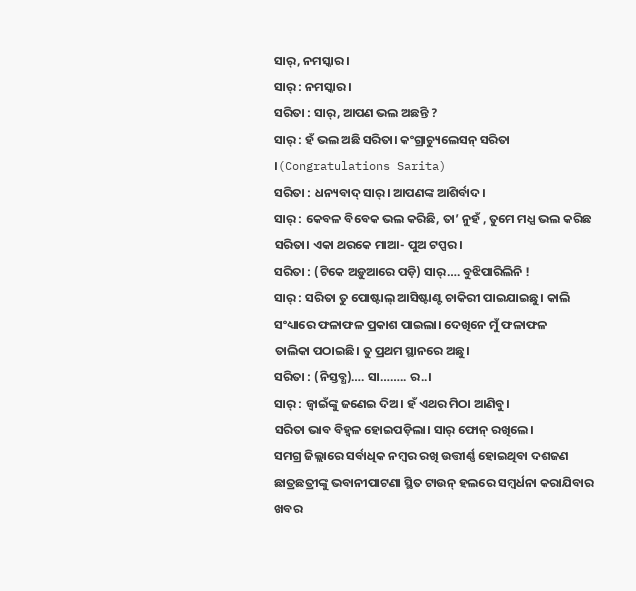ସାର୍, ନମସ୍କାର।
ସାର୍ : ନମସ୍କାର।
ସରିତା : ସାର୍, ଆପଣ ଭଲ ଅଛନ୍ତି ?
ସାର୍ : ହଁ ଭଲ ଅଛି ସରିତା। କଂଗ୍ରାଚ୍ୟୁଲେସନ୍ ସରିତା ।(Congratulations Sarita)
ସରିତା : ଧନ୍ୟବାଦ୍ ସାର୍। ଆପଣଙ୍କ ଆଶିର୍ବାଦ।
ସାର୍ : କେବଳ ବିବେକ ଭଲ କରିଛି, ତା’ ନୁହଁ , ତୁମେ ମଧ୍ଯ ଭଲ କରିଛ ସରିତା। ଏକା ଥରକେ ମାଆ- ପୁଅ ଟପ୍ପର।
ସରିତା : (ଟିକେ ଅଡ଼ୁଆରେ ପଡ଼ି) ସାର୍…. ବୁଝିପାରିଲିନି !
ସାର୍ : ସରିତା ତୁ ପୋଷ୍ଟାଲ୍ ଆସିଷ୍ଟାଣ୍ଟ ଚାକିରୀ ପାଇଯାଇଛୁ। କାଲି
ସଂଧ୍ୟାରେ ଫଳାଫଳ ପ୍ରକାଶ ପାଇଲା। ଦେଖିନେ ମୁଁ ଫଳାଫଳ
ତାଲିକା ପଠାଇଛି। ତୁ ପ୍ରଥମ ସ୍ଥାନରେ ଅଛୁ।
ସରିତା : (ନିସ୍ତବ୍ଧ)…. ସା…….. ର..।
ସାର୍ : ଜ୍ବାଇଁଙ୍କୁ ଜଣେଇ ଦିଅ। ହଁ ଏଥର ମିଠା ଆଣିବୁ।
ସରିତା ଭାବ ବିହ୍ୱଳ ହୋଇପଡ଼ିଲା। ସାର୍ ଫୋନ୍ ରଖିଲେ।
ସମଗ୍ର ଜିଲ୍ଲାରେ ସର୍ବାଧିକ ନମ୍ବର ରଖି ଉତ୍ତୀର୍ଣ୍ଣ ହୋଇଥିବା ଦଶଜଣ ଛାତ୍ରଛତ୍ରୀଙ୍କୁ ଭବାନୀପାଟଣା ସ୍ଥିତ ଟାଉନ୍ ହଲରେ ସମ୍ବର୍ଧନା କରାଯିବାର ଖବର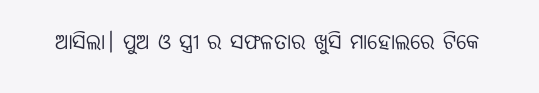ଆସିଲା। ପୁଅ ଓ ସ୍ତ୍ରୀ ର ସଫଳତାର ଖୁସି ମାହୋଲରେ ଟିକେ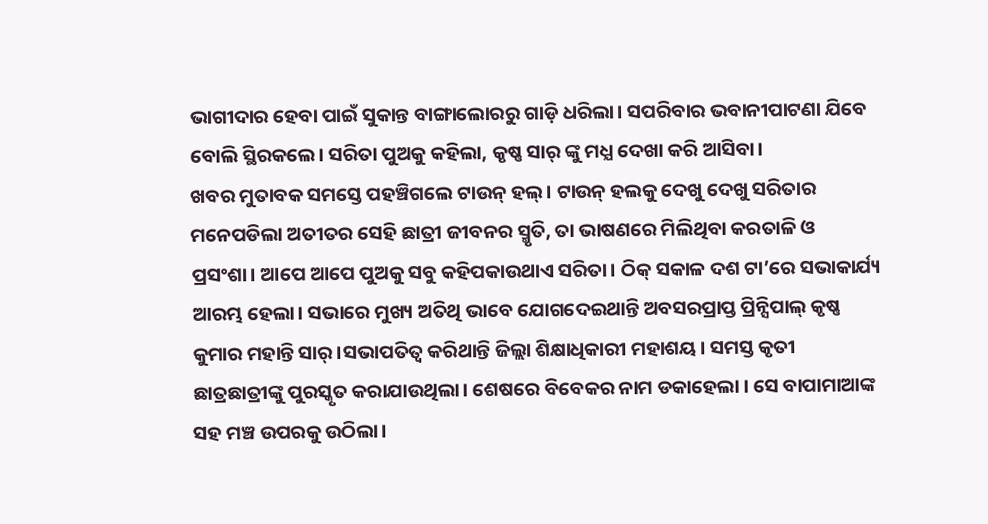ଭାଗୀଦାର ହେବା ପାଇଁ ସୁକାନ୍ତ ବାଙ୍ଗାଲୋରରୁ ଗାଡ଼ି ଧରିଲା। ସପରିବାର ଭବାନୀପାଟଣା ଯିବେ ବୋଲି ସ୍ଥିରକଲେ। ସରିତା ପୁଅକୁ କହିଲା, କୃଷ୍ଣ ସାର୍ ଙ୍କୁ ମଧ୍ଯ ଦେଖା କରି ଆସିବା।
ଖବର ମୁତାବକ ସମସ୍ତେ ପହଞ୍ଚିଗଲେ ଟାଉନ୍ ହଲ୍। ଟାଉନ୍ ହଲକୁ ଦେଖୁ ଦେଖୁ ସରିତାର ମନେପଡିଲା ଅତୀତର ସେହି ଛାତ୍ରୀ ଜୀବନର ସ୍ମୃତି, ତା ଭାଷଣରେ ମିଲିଥିବା କରତାଳି ଓ ପ୍ରସଂଶା। ଆପେ ଆପେ ପୁଅକୁ ସବୁ କହିପକାଉଥାଏ ସରିତା। ଠିକ୍ ସକାଳ ଦଶ ଟା’ରେ ସଭାକାର୍ଯ୍ୟ ଆରମ୍ଭ ହେଲା। ସଭାରେ ମୁଖ୍ୟ ଅତିଥି ଭାବେ ଯୋଗଦେଇଥାନ୍ତି ଅବସରପ୍ରାପ୍ତ ପ୍ରିନ୍ସିପାଲ୍ କୃଷ୍ଣ କୁମାର ମହାନ୍ତି ସାର୍।ସଭାପତିତ୍ୱ କରିଥାନ୍ତି ଜିଲ୍ଲା ଶିକ୍ଷାଧିକାରୀ ମହାଶୟ। ସମସ୍ତ କୃତୀ ଛାତ୍ରଛାତ୍ରୀଙ୍କୁ ପୁରସ୍କୃତ କରାଯାଉଥିଲା। ଶେଷରେ ବିବେକର ନାମ ଡକାହେଲା । ସେ ବାପାମାଆଙ୍କ ସହ ମଞ୍ଚ ଉପରକୁ ଉଠିଲା।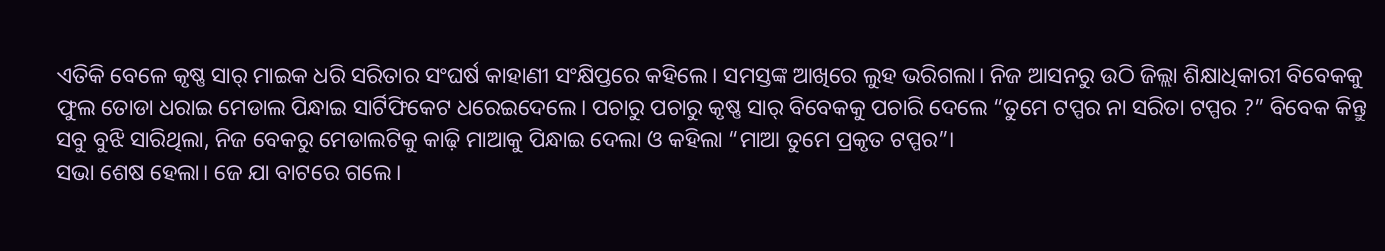ଏତିକି ବେଳେ କୃଷ୍ଣ ସାର୍ ମାଇକ ଧରି ସରିତାର ସଂଘର୍ଷ କାହାଣୀ ସଂକ୍ଷିପ୍ତରେ କହିଲେ। ସମସ୍ତଙ୍କ ଆଖିରେ ଲୁହ ଭରିଗଲା। ନିଜ ଆସନରୁ ଉଠି ଜିଲ୍ଲା ଶିକ୍ଷାଧିକାରୀ ବିବେକକୁ ଫୁଲ ତୋଡା ଧରାଇ ମେଡାଲ ପିନ୍ଧାଇ ସାର୍ଟିଫିକେଟ ଧରେଇଦେଲେ। ପଚାରୁ ପଚାରୁ କୃଷ୍ଣ ସାର୍ ବିବେକକୁ ପଚାରି ଦେଲେ “ତୁମେ ଟପ୍ପର ନା ସରିତା ଟପ୍ପର ?” ବିବେକ କିନ୍ତୁ ସବୁ ବୁଝି ସାରିଥିଲା, ନିଜ ବେକରୁ ମେଡାଲଟିକୁ କାଢ଼ି ମାଆକୁ ପିନ୍ଧାଇ ଦେଲା ଓ କହିଲା “ମାଆ ତୁମେ ପ୍ରକୃତ ଟପ୍ପର”।
ସଭା ଶେଷ ହେଲା। ଜେ ଯା ବାଟରେ ଗଲେ।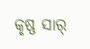କୃଷ୍ଣ ସାର୍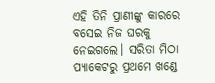ଏହି ତିନି ପ୍ରାଣୀଙ୍କୁ କାରରେ ବସେଇ ନିଜ ଘରକୁ ନେଇଗଲେ। ସରିତା ମିଠା ପ୍ୟାକେଟରୁ ପ୍ରଥମେ ଖଣ୍ଡେ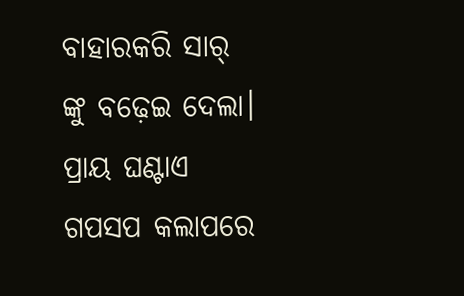ବାହାରକରି ସାର୍ ଙ୍କୁ ବଢ଼େଇ ଦେଲା। ପ୍ରାୟ ଘଣ୍ଟାଏ ଗପସପ କଲାପରେ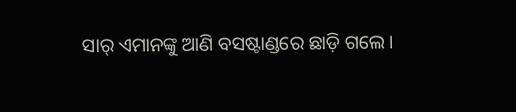ସାର୍ ଏମାନଙ୍କୁ ଆଣି ବସଷ୍ଟାଣ୍ଡରେ ଛାଡ଼ି ଗଲେ।